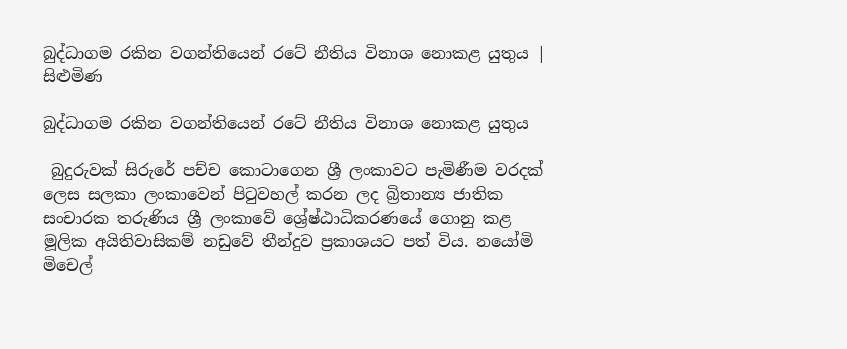බුද්ධාගම රකින වගන්තියෙන් රටේ නීතිය විනාශ නොකළ යුතුය | සිළුමිණ

බුද්ධාගම රකින වගන්තියෙන් රටේ නීතිය විනාශ නොකළ යුතුය

 බුදුරුවක් සිරුරේ පච්ච කොටාගෙන ශ්‍රී ලංකාවට පැමිණීම වරදක් ලෙස සලකා ලංකාවෙන් පිටුවහල් කරන ලද බ්‍රිතාන්‍ය ජාතික සංචාරක තරුණිය ශ්‍රී ලංකාවේ ශ්‍රේෂ්ඨාධිකරණයේ ගොනු කළ මූලික අයිතිවාසිකම් නඩුවේ තීන්දුව ප්‍රකාශයට පත් විය. නයෝමි මිචෙල්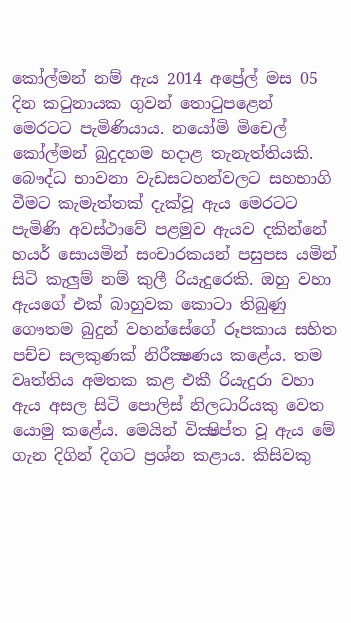කෝල්මන් නම් ඇය 2014 අප්‍රේල් මස 05 දින කටුනායක ගුවන් තොටුපළෙන් මෙරටට පැමිණියාය. නයෝමි මිචෙල් කෝල්මන් බුදුදහම හදාළ තැනැත්තියකි. බෞද්ධ භාවනා වැඩසටහන්වලට සහභාගි වීමට කැමැත්තක් දැක්වූ ඇය මෙරටට පැමිණි අවස්ථාවේ පළමුව ඇයව දකින්නේ හයර් සොයමින් සංචාරකයන් පසුපස යමින් සිටි කැලුම් නම් කුලී රියැදුරෙකි. ඔහු වහා ඇයගේ එක් බාහුවක කොටා තිබුණු ගෞතම බුදුන් වහන්සේගේ රූපකාය සහිත පච්ච සලකුණක් නිරීක්‍ෂණය කළේය. තම වෘත්තිය අමතක කළ එකී රියැදුරා වහා ඇය අසල සිටි පොලිස් නිලධාරියකු වෙත යොමු කළේය. මෙයින් වික්‍ෂිප්ත වූ ඇය මේ ගැන දිගින් දිගට ප්‍රශ්න කළාය. කිසිවකු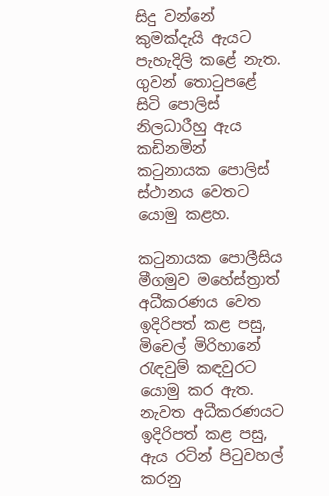සිදු වන්නේ කුමක්දැයි ඇයට පැහැදිලි කළේ නැත. ගුවන් තොටුපළේ සිටි පොලිස් නිලධාරීහු ඇය කඩිනමින් කටුනායක පොලිස් ස්ථානය වෙතට යොමු කළහ.

කටුනායක පොලීසිය මීගමුව මහේස්ත්‍රාත් අධීකරණය වෙත ඉදිරිපත් කළ පසු, මිචෙල් මිරිහානේ රැඳවුම් කඳවුරට යොමු කර ඇත. නැවත අධීකරණයට ඉදිරිපත් කළ පසු, ඇය රටින් පිටුවහල් කරනු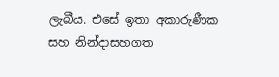ලැබීය. එසේ ඉතා අකාරුණීක සහ නින්දාසහගත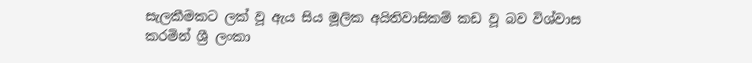සැලකීමකට ලක් වූ ඇය සිය මූලික අයිතිවාසිකම් කඩ වූ බව විශ්වාස කරමින් ශ්‍රී ලංකා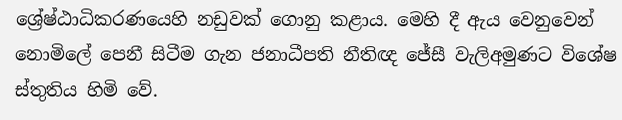ශ්‍රේෂ්ඨාධිකරණයෙහි නඩුවක් ගොනු කළාය. මෙහි දී ඇය වෙනුවෙන් නොමිලේ පෙනී සිටීම ගැන ජනාධීපති නීතිඥ ජේසී වැලිඅමුණට විශේෂ ස්තුතිය හිමි වේ.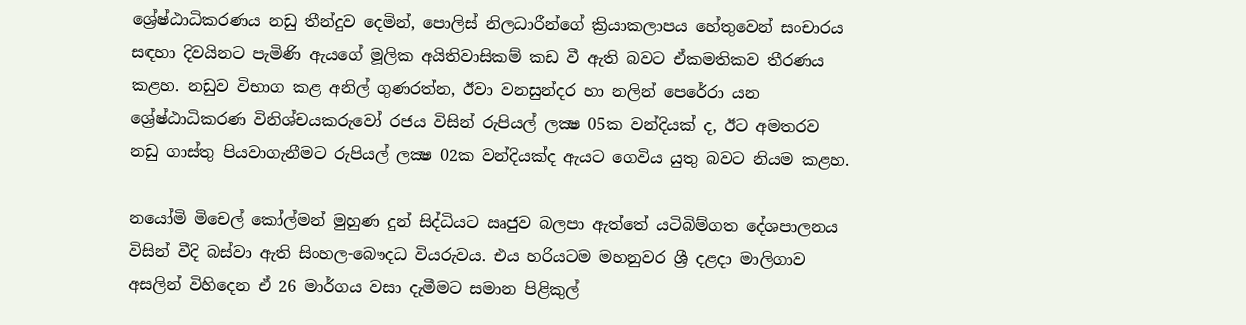ශ්‍රේෂ්ඨාධිකරණය නඩු තීන්දුව දෙමින්, පොලිස් නිලධාරීන්ගේ ක්‍රියාකලාපය හේතුවෙන් සංචාරය සඳහා දිවයිනට පැමිණි ඇයගේ මූලික අයිතිවාසිකම් කඩ වී ඇති බවට ඒකමතිකව තීරණය කළහ. නඩුව විභාග කළ අනිල් ගුණරත්න, ඊවා වනසුන්දර හා නලින් පෙරේරා යන ශ්‍රේෂ්ඨාධිකරණ විනිශ්චයකරුවෝ රජය විසින් රුපියල් ලක්‍ෂ 05ක වන්දියක් ද, ඊට අමතරව නඩු ගාස්තු පියවාගැනීමට රුපියල් ලක්‍ෂ 02ක වන්දියක්ද ඇයට ගෙවිය යුතු බවට නියම කළහ.

නයෝමි මිචෙල් කෝල්මන් මුහුණ දුන් සිද්ධියට ඍජුව බලපා ඇත්තේ යටිබිම්ගත දේශපාලනය විසින් වීදි බස්වා ඇති සිංහල-බෞදධ වියරුවය. එය හරියටම මහනුවර ශ්‍රී දළදා මාලිගාව අසලින් විහිදෙන ඒ 26 මාර්ගය වසා දැමීමට සමාන පිළිකුල්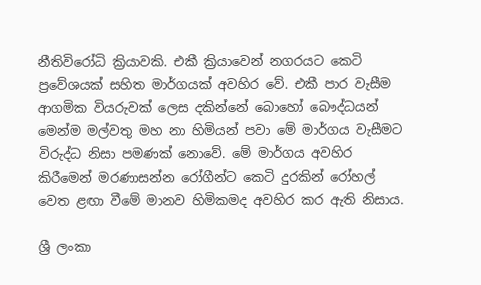නීතිවිරෝධි ක්‍රියාවකි. එකී ක්‍රියාවෙන් නගරයට කෙටි ප්‍රවේශයක් සහිත මාර්ගයක් අවහිර වේ. එකී පාර වැසීම ආගමික වියරුවක් ලෙස දකින්නේ බොහෝ බෞද්ධයන් මෙන්ම මල්වතු මහ නා හිමියන් පවා මේ මාර්ගය වැසීමට විරුද්ධ නිසා පමණක් නොවේ. මේ මාර්ගය අවහිර කිරීමෙන් මරණාසන්න රෝගීන්ට කෙටි දුරකින් රෝහල් වෙත ළඟා වීමේ මානව හිමිකමද අවහිර කර ඇති නිසාය.

ශ්‍රී ලංකා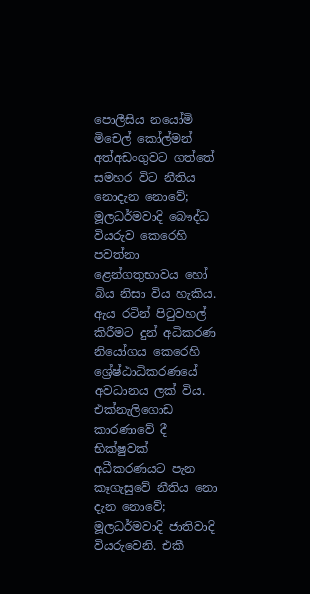පොලීසිය නයෝමි මිචෙල් කෝල්මන් අත්අඩංගුවට ගත්තේ සමහර විට නීතිය නොදැන නොවේ; මූලධර්මවාදි බෞද්ධ වියරුව කෙරෙහි පවත්නා ළෙන්ගතුභාවය හෝ බිය නිසා විය හැකිය. ඇය රටින් පිටුවහල් කිරීමට දුන් අධිකරණ නියෝගය කෙරෙහි ශ්‍රේෂ්ඨාධිකරණයේ අවධානය ලක් විය. එක්නැලිගොඩ කාරණාවේ දී භික්ෂුවක් අධීකරණයට පැන කෑගැසුවේ නීතිය නො දැන නොවේ; මූලධර්මවාදි ජාතිවාදි වියරුවෙනි. එකී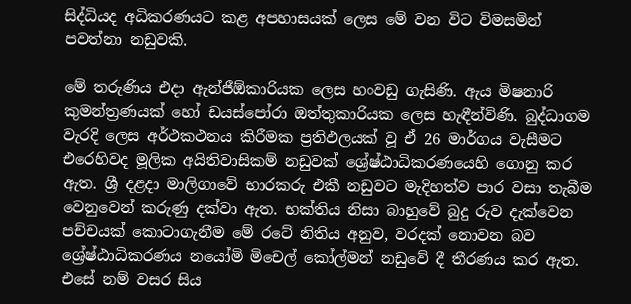සිද්ධියද අධිකරණයට කළ අපහාසයක් ලෙස මේ වන විට විමසමින් පවත්නා නඩුවකි.

මේ තරුණිය එදා ඇන්ජීඕකාරියක ලෙස හංවඩු ගැසිණි. ඇය මිෂනාරි කුමන්ත්‍රණයක් හෝ ඩයස්පෝරා ඔත්තුකාරියක ලෙස හැඳීන්විණි. බුද්ධාගම වැරදි ලෙස අර්ථකථනය කිරීමක ප්‍රතිඵලයක් වූ ඒ 26 මාර්ගය වැසීමට එරෙහිවද මූලික අයිතිවාසිකම් නඩුවක් ශ්‍රේෂ්ඨාධිකරණයෙහි ගොනු කර ඇත. ශ්‍රී දළදා මාලිගාවේ භාරකරු එකී නඩුවට මැදිහත්ව පාර වසා තැබීම වෙනුවෙන් කරුණු දක්වා ඇත. භක්තිය නිසා බාහුවේ බුදු රුව දැක්වෙන පච්චයක් කොටාගැනීම මේ රටේ නිතිය අනුව, වරදක් නොවන බව ශ්‍රේෂ්ඨාධිකරණය නයෝමි මිචෙල් කෝල්මන් නඩුවේ දී තීරණය කර ඇත. එසේ නම් වසර සිය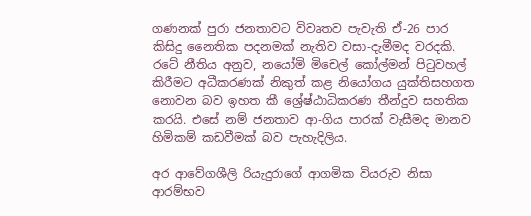ගණනක් පුරා ජනතාවට විවෘතව පැවැති ඒ-26 පාර කිසිදු නෛතික පදනමක් නැතිව වසා-දැමීමද වරදකි. රටේ නීතිය අනුව, නයෝමි මිචෙල් කෝල්මන් පිටුවහල් කිරීමට අධීකරණක් නිකුත් කළ නියෝගය යුක්තිසහගත නොවන බව ඉහත කී ශ්‍රේෂ්ඨාධිකරණ තීන්දුව සහතික කරයි. එසේ නම් ජනතාව ආ-ගිය පාරක් වැසීමද මානව හිමිකම් කඩවීමක් බව පැහැදිලිය.

අර ආවේගශීලි රියැදුරාගේ ආගමික වියරුව නිසා ආරම්භව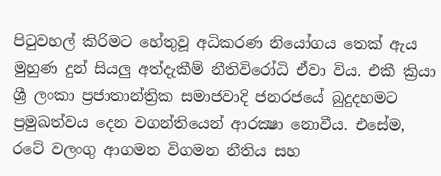පිටුවහල් කිරිමට හේතුවූ අධිකරණ නියෝගය තෙක් ඇය මුහුණ දුන් සියලු අත්දැකීම් නීතිවිරෝධි ඒවා විය. එකී ක්‍රියා ශ්‍රී ලංකා ප්‍රජාතාන්ත්‍රික සමාජවාදි ජනරජයේ බුදුදහමට ප්‍රමුඛත්වය දෙන වගන්තියෙන් ආරක්‍ෂා නොවීය. එසේම, රටේ වලංගු ආගමන විගමන නීතිය සහ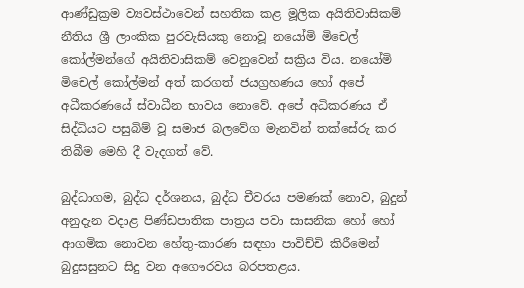ආණ්ඩුක්‍රම ව්‍යවස්ථාවෙන් සහතික කළ මූලික අයිතිවාසිකම් නීතිය ශ්‍රී ලාංකික පුරවැසියකු නොවූ නයෝමි මිචෙල් කෝල්මන්ගේ අයිතිවාසිකම් වෙනුවෙන් සක්‍රිය විය. නයෝමි මිචෙල් කෝල්මන් අත් කරගත් ජයග්‍රහණය හෝ අපේ අධීකරණයේ ස්වාධීන භාවය නොවේ. අපේ අධිකරණය ඒ සිද්ධියට පසුබිම් වූ සමාජ බලවේග මැනවින් තක්සේරු කර තිබීම මෙහි දී වැදගත් වේ.

බුද්ධාගම, බුද්ධ දර්ශනය, බුද්ධ චීවරය පමණක් නොව, බුදුන් අනුදැන වදාළ පිණ්ඩපාතික පාත්‍රය පවා සාසනික හෝ හෝ ආගමික නොවන හේතු-කාරණ සඳහා පාවිච්චි කිරීමෙන් බුදුසසුනට සිදු වන අගෞරවය බරපතළය.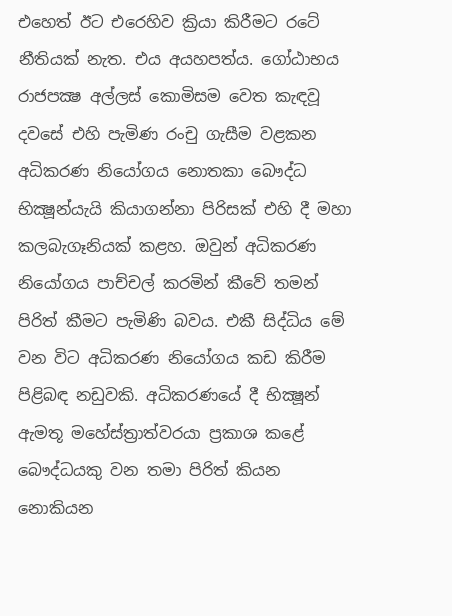එහෙත් ඊට එරෙහිව ක්‍රියා කිරීමට රටේ නීතියක් නැත. එය අයහපත්ය. ගෝඨාභය රාජපක්‍ෂ අල්ලස් කොමිසම වෙත කැඳවූ දවසේ එහි පැමිණ රංචු ගැසීම වළකන අධිකරණ නියෝගය නොතකා බෞද්ධ භික්‍ෂූන්යැයි කියාගන්නා පිරිසක් එහි දී මහා කලබැගෑනියක් කළහ. ඔවුන් අධිකරණ නියෝගය පාච්චල් කරමින් කීවේ තමන් පිරිත් කීමට පැමිණි බවය. එකී සිද්ධිය මේ වන විට අධිකරණ නියෝගය කඩ කිරීම පිළිබඳ නඩුවකි. අධිකරණයේ දී භික්‍ෂූන් ඇමතූ මහේස්ත්‍රාත්වරයා ප්‍රකාශ කළේ බෞද්ධයකු වන තමා පිරිත් කියන නොකියන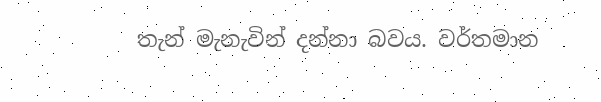තැන් මැනැවින් දන්නා බවය. වර්තමාන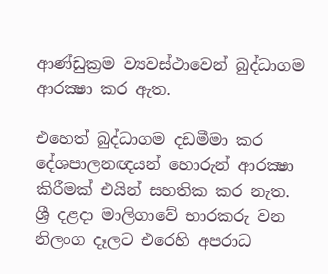ආණ්ඩුක්‍රම ව්‍යවස්ථාවෙන් බුද්ධාගම ආරක්‍ෂා කර ඇත.

එහෙත් බුද්ධාගම දඩමීමා කර දේශපාලනඥයන් හොරුන් ආරක්‍ෂා කිරීමක් එයින් සහතික කර නැත. ශ්‍රී දළදා මාලිගාවේ භාරකරු වන නිලංග දෑලට එරෙහි අපරාධ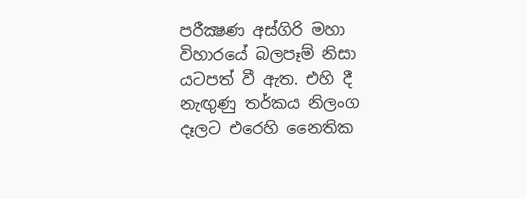පරීක්‍ෂණ අස්ගිරි මහා විහාරයේ බලපෑම් නිසා යටපත් වී ඇත. එහි දී නැඟුණු තර්කය නිලංග දෑලට එරෙහි නෛතික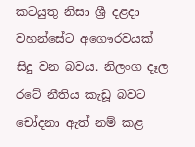කටයුතු නිසා ශ්‍රී දළදා වහන්සේට අගෞරවයක් සිදු වන බවය. නිලංග දෑල රටේ නීතිය කැඩූ බවට චෝදනා ඇත් නම් කළ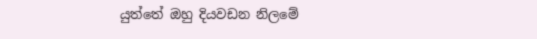යුත්තේ ඔහු දියවඩන නිලමේ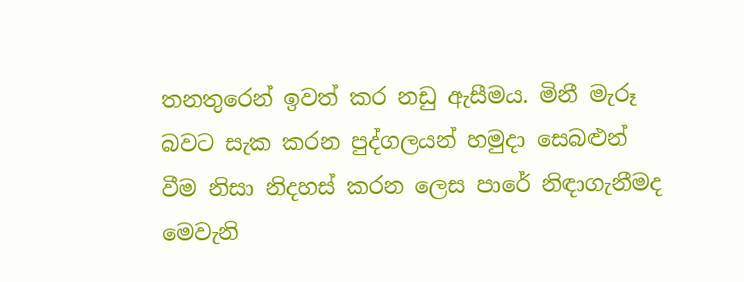තනතුරෙන් ඉවත් කර නඩු ඇසීමය. මිනී මැරූ බවට සැක කරන පුද්ගලයන් හමුදා සෙබළුන් වීම නිසා නිදහස් කරන ලෙස පාරේ නිඳාගැනීමද මෙවැනි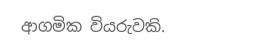ආගමික වියරුවකි.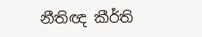නීතිඥ කීර්ති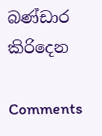බණ්ඩාර කිරිදෙන

Comments